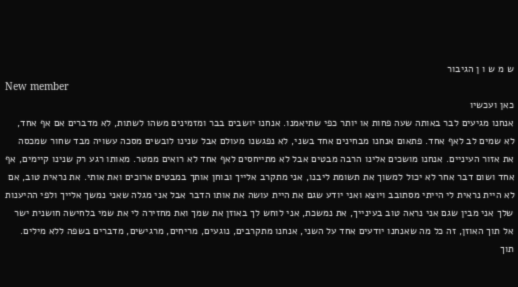ש מ ש ו ן הגיבור
New member
כאן ועכשיו
אנחנו מגיעים לבר באותה שעה פחות או יותר כפי שתיאמנו. אנחנו יושבים בבר ומזמינים משהו לשתות, לא מדברים אם אף אחד, לא שמים לב לאף אחד. פתאום אנחנו מבחינים אחד בשני, לא נפגשנו מעולם אבל שנינו לובשים מסכה עשויה מבד שחור שמכסה את אזור העיניים. אנחנו מושכים אלינו הרבה מבטים אבל לא מתייחסים לאף אחד לא רואים ממטר. מאותו רגע רק שנינו קיימים, אף אחד ושום דבר אחר לא יכול למשוך את תשומת ליבנו, אני מתקרב אלייך ובוחן אותך במבטים ארוכים ואת אותי. את נראית טוב, אם לא היית נראית לי הייתי מסתובב ויוצא ואני יודע שגם את היית עושה את אותו הדבר אבל אני מגלה שאני נמשך אלייך ולפי ההיענות שלך אני מבין שגם אני נראה טוב בעינייך, את נמשכת, אני לוחש לך באוזן את שמך ואת מחזירה לי את שמי בלחישה חושנית ישר אל תוך האוזן, זה כל מה שאנחנו יודעים אחד על השני, אנחנו מתקרבים, נוגעים, מריחים, מרגישים, מדברים בשפה ללא מילים. תוך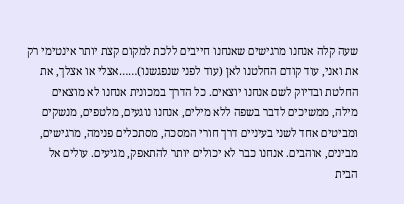שעה קלה אנחנו מרגישים שאנחנו חייבים ללכת למקום קצת יותר אינטימי רק את ואני, עוד קודם החלטנו לאן (עוד לפני שנפגשנו)……אצלי או אצלך, את החלטת ובדיוק לשם אנחנו יוצאים. כל הדרך במכונית אנחנו לא מוצאים מילה, ממשיכים לדבר בשפה ללא מילים, אנחנו נוגעים, מלטפים, מנשקים ומביטים אחד לשני בעיניים דרך חורי המסכה, מסתכלים פנימה, מרגישים, מבינים, אוהבים. אנחנו כבר לא יכולים יותר להתאפק, מגיעים. עולים אל הבית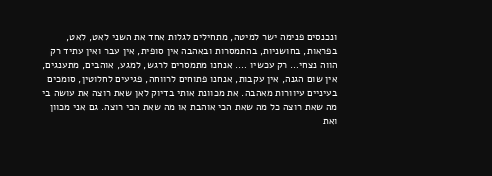ונכנסים פנימה ישר למיטה, מתחילים לגלות אחד את השני לאט, לאט, בפראות, בחושניות, בהתמסרות ובאהבה אין סופית, אין עבר ואין עתיד רק הווה נצחי… רק עכשיו …. אנחנו מתמסרים לרגש, למגע, אוהבים, מתענגים, אין שום הגנה, אין עקבות, אנחנו פתוחים לרווחה, פגיעים לחלוטין, סומכים בעיניים עיוורות מאהבה. את מכוונת אותי בדיוק לאן שאת רוצה את עושה בי מה שאת רוצה כל מה שאת הכי אוהבת או מה שאת הכי רוצה. גם אני מכוון ואת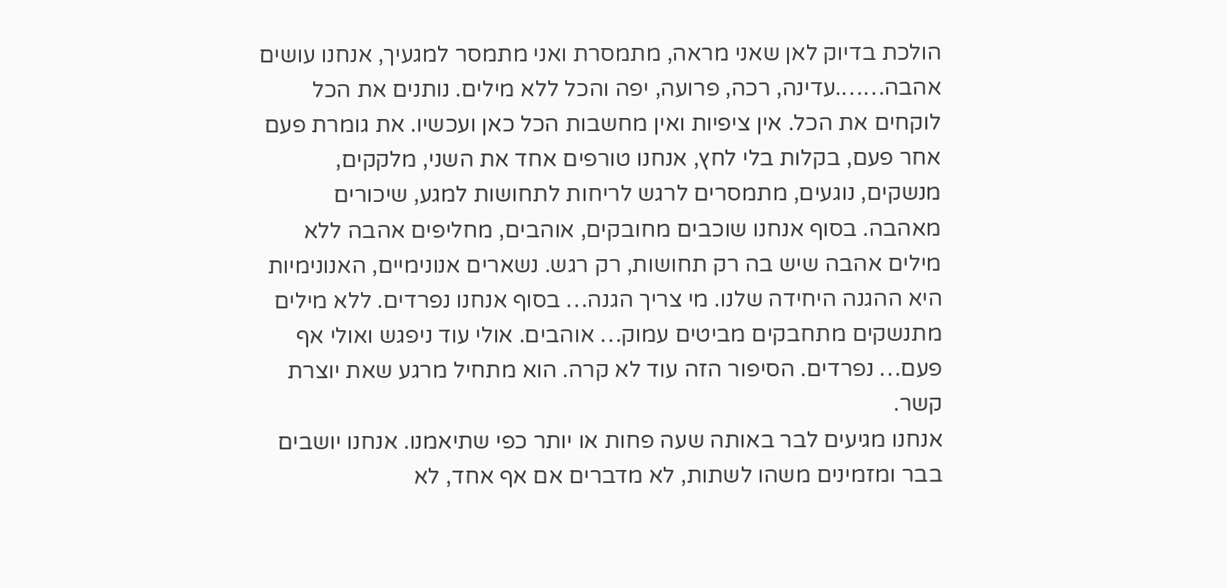הולכת בדיוק לאן שאני מראה, מתמסרת ואני מתמסר למגעיך, אנחנו עושים אהבה…….עדינה, רכה, פרועה, יפה והכל ללא מילים. נותנים את הכל לוקחים את הכל. אין ציפיות ואין מחשבות הכל כאן ועכשיו. את גומרת פעם אחר פעם, בקלות בלי לחץ, אנחנו טורפים אחד את השני, מלקקים, מנשקים, נוגעים, מתמסרים לרגש לריחות לתחושות למגע, שיכורים מאהבה. בסוף אנחנו שוכבים מחובקים, אוהבים, מחליפים אהבה ללא מילים אהבה שיש בה רק תחושות, רק רגש. נשארים אנונימיים, האנונימיות היא ההגנה היחידה שלנו. מי צריך הגנה… בסוף אנחנו נפרדים. ללא מילים מתנשקים מתחבקים מביטים עמוק… אוהבים. אולי עוד ניפגש ואולי אף פעם… נפרדים. הסיפור הזה עוד לא קרה. הוא מתחיל מרגע שאת יוצרת קשר.
אנחנו מגיעים לבר באותה שעה פחות או יותר כפי שתיאמנו. אנחנו יושבים בבר ומזמינים משהו לשתות, לא מדברים אם אף אחד, לא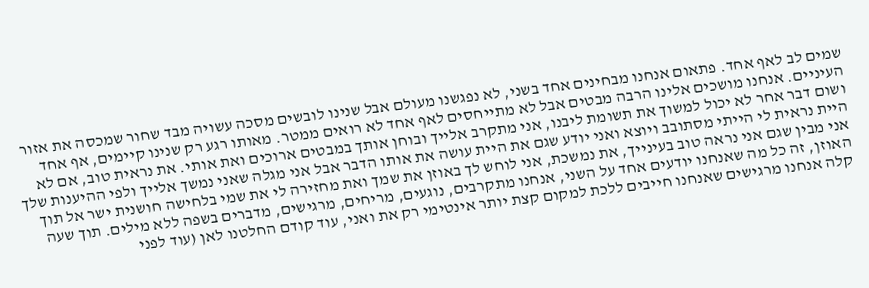שמים לב לאף אחד. פתאום אנחנו מבחינים אחד בשני, לא נפגשנו מעולם אבל שנינו לובשים מסכה עשויה מבד שחור שמכסה את אזור העיניים. אנחנו מושכים אלינו הרבה מבטים אבל לא מתייחסים לאף אחד לא רואים ממטר. מאותו רגע רק שנינו קיימים, אף אחד ושום דבר אחר לא יכול למשוך את תשומת ליבנו, אני מתקרב אלייך ובוחן אותך במבטים ארוכים ואת אותי. את נראית טוב, אם לא היית נראית לי הייתי מסתובב ויוצא ואני יודע שגם את היית עושה את אותו הדבר אבל אני מגלה שאני נמשך אלייך ולפי ההיענות שלך אני מבין שגם אני נראה טוב בעינייך, את נמשכת, אני לוחש לך באוזן את שמך ואת מחזירה לי את שמי בלחישה חושנית ישר אל תוך האוזן, זה כל מה שאנחנו יודעים אחד על השני, אנחנו מתקרבים, נוגעים, מריחים, מרגישים, מדברים בשפה ללא מילים. תוך שעה קלה אנחנו מרגישים שאנחנו חייבים ללכת למקום קצת יותר אינטימי רק את ואני, עוד קודם החלטנו לאן (עוד לפני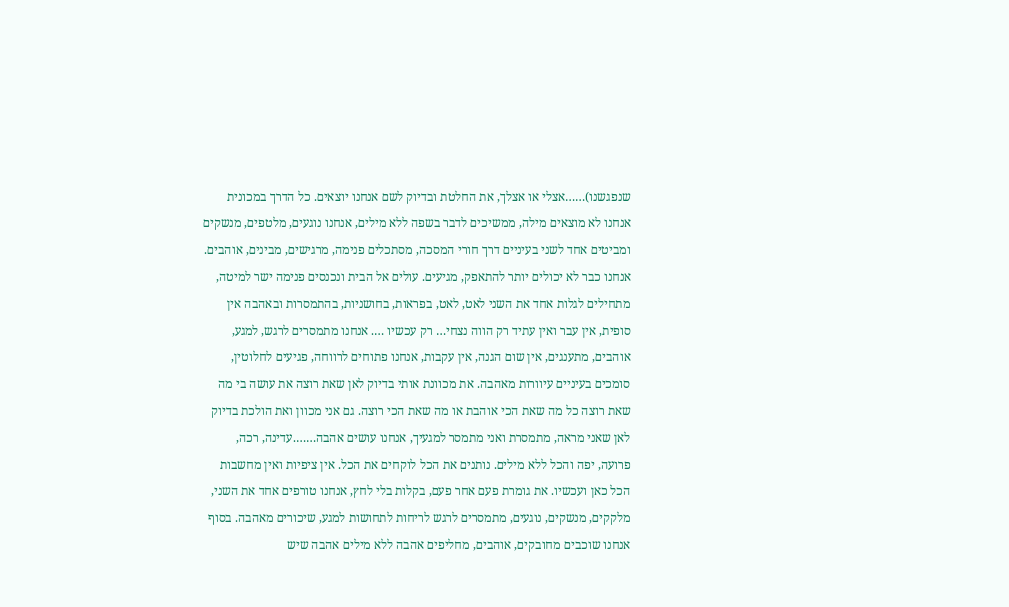שנפגשנו)……אצלי או אצלך, את החלטת ובדיוק לשם אנחנו יוצאים. כל הדרך במכונית אנחנו לא מוצאים מילה, ממשיכים לדבר בשפה ללא מילים, אנחנו נוגעים, מלטפים, מנשקים ומביטים אחד לשני בעיניים דרך חורי המסכה, מסתכלים פנימה, מרגישים, מבינים, אוהבים. אנחנו כבר לא יכולים יותר להתאפק, מגיעים. עולים אל הבית ונכנסים פנימה ישר למיטה, מתחילים לגלות אחד את השני לאט, לאט, בפראות, בחושניות, בהתמסרות ובאהבה אין סופית, אין עבר ואין עתיד רק הווה נצחי… רק עכשיו …. אנחנו מתמסרים לרגש, למגע, אוהבים, מתענגים, אין שום הגנה, אין עקבות, אנחנו פתוחים לרווחה, פגיעים לחלוטין, סומכים בעיניים עיוורות מאהבה. את מכוונת אותי בדיוק לאן שאת רוצה את עושה בי מה שאת רוצה כל מה שאת הכי אוהבת או מה שאת הכי רוצה. גם אני מכוון ואת הולכת בדיוק לאן שאני מראה, מתמסרת ואני מתמסר למגעיך, אנחנו עושים אהבה…….עדינה, רכה, פרועה, יפה והכל ללא מילים. נותנים את הכל לוקחים את הכל. אין ציפיות ואין מחשבות הכל כאן ועכשיו. את גומרת פעם אחר פעם, בקלות בלי לחץ, אנחנו טורפים אחד את השני, מלקקים, מנשקים, נוגעים, מתמסרים לרגש לריחות לתחושות למגע, שיכורים מאהבה. בסוף אנחנו שוכבים מחובקים, אוהבים, מחליפים אהבה ללא מילים אהבה שיש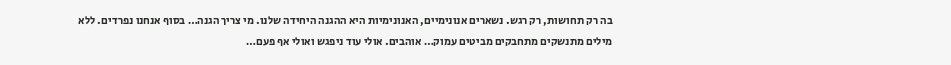בה רק תחושות, רק רגש. נשארים אנונימיים, האנונימיות היא ההגנה היחידה שלנו. מי צריך הגנה… בסוף אנחנו נפרדים. ללא מילים מתנשקים מתחבקים מביטים עמוק… אוהבים. אולי עוד ניפגש ואולי אף פעם…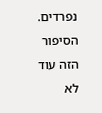נפרדים. הסיפור הזה עוד לא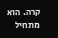קרה. הוא מתחיל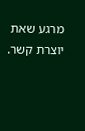מרגע שאת יוצרת קשר.